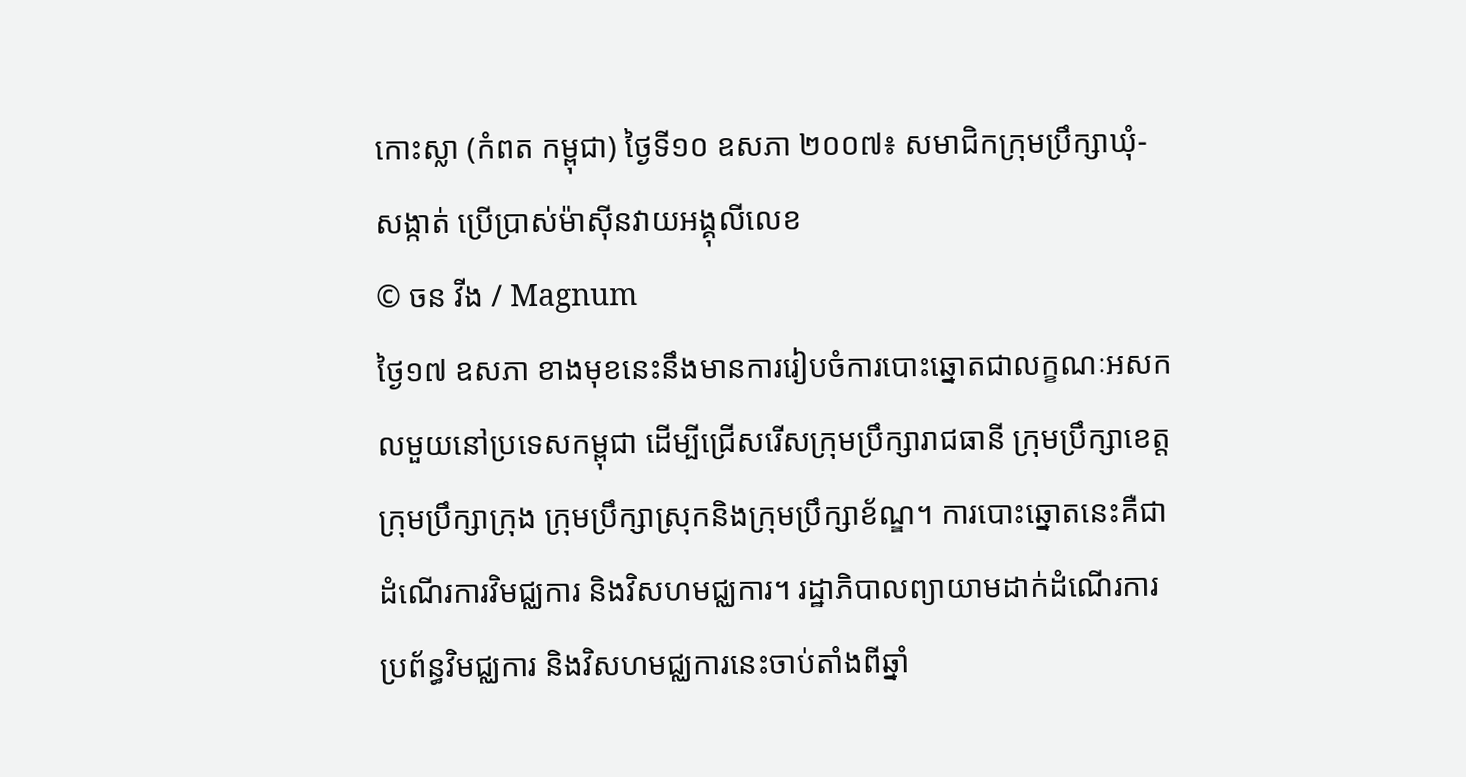កោះស្លា (កំពត កម្ពុជា) ថ្ងៃទី១០ ឧសភា ២០០៧៖ សមាជិកក្រុមប្រឹក្សាឃុំ-សង្កាត់ ប្រើប្រាស់ម៉ាស៊ីនវាយអង្គុលីលេខ
© ចន វីង / Magnum
ថ្ងៃ១៧ ឧសភា ខាងមុខនេះនឹងមានការរៀបចំការបោះឆ្នោតជាលក្ខណៈអសកលមួយនៅប្រទេសកម្ពុជា ដើម្បីជ្រើសរើសក្រុមប្រឹក្សារាជធានី ក្រុមប្រឹក្សាខេត្ត ក្រុមប្រឹក្សាក្រុង ក្រុមប្រឹក្សាស្រុកនិងក្រុមប្រឹក្សាខ័ណ្ឌ។ ការបោះឆ្នោតនេះគឺជាដំណើរការវិមជ្ឈការ និងវិសហមជ្ឈការ។ រដ្ឋាភិបាលព្យាយាមដាក់ដំណើរការប្រព័ន្ធវិមជ្ឈការ និងវិសហមជ្ឈការនេះចាប់តាំងពីឆ្នាំ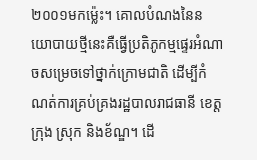២០០១មកម្ល៉េះ។ គោលបំណងនៃនយោបាយថ្មីនេះគឺធ្វើប្រតិភូកម្មផ្ទេរអំណាចសម្រេចទៅថ្នាក់ក្រោមជាតិ ដើម្បីកំណត់ការគ្រប់គ្រងរដ្ឋបាលរាជធានី ខេត្ត ក្រុង ស្រុក និងខ័ណ្ឌ។ ដើ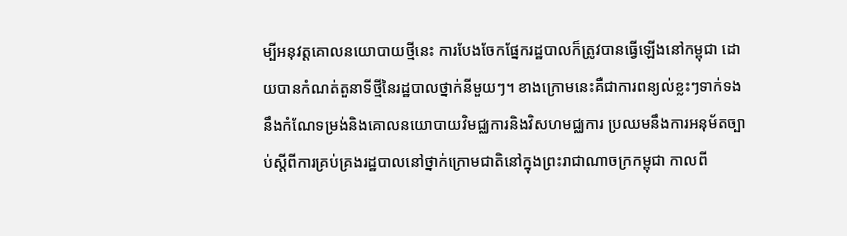ម្បីអនុវត្តគោលនយោបាយថ្មីនេះ ការបែងចែកផ្នែករដ្ឋបាលក៏ត្រូវបានធ្វើឡើងនៅកម្ពុជា ដោយបានកំណត់តួនាទីថ្មីនៃរដ្ឋបាលថ្នាក់នីមួយៗ។ ខាងក្រោមនេះគឺជាការពន្យល់ខ្លះៗទាក់ទងនឹងកំណែទម្រង់និងគោលនយោបាយវិមជ្ឈការនិងវិសហមជ្ឈការ ប្រឈមនឹងការអនុម័តច្បាប់ស្តីពីការគ្រប់គ្រងរដ្ឋបាលនៅថ្នាក់ក្រោមជាតិនៅក្នុងព្រះរាជាណាចក្រកម្ពុជា កាលពី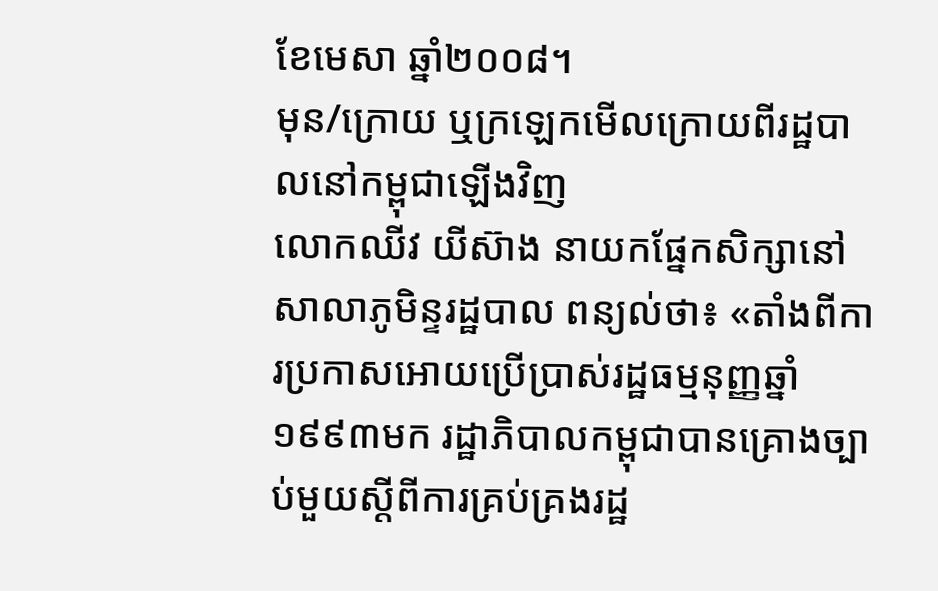ខែមេសា ឆ្នាំ២០០៨។
មុន/ក្រោយ ឬក្រឡេកមើលក្រោយពីរដ្ឋបាលនៅកម្ពុជាឡើងវិញ
លោកឈីវ យីស៊ាង នាយកផ្នែកសិក្សានៅសាលាភូមិន្ទរដ្ឋបាល ពន្យល់ថា៖ «តាំងពីការប្រកាសអោយប្រើប្រាស់រដ្ឋធម្មនុញ្ញឆ្នាំ១៩៩៣មក រដ្ឋាភិបាលកម្ពុជាបានគ្រោងច្បាប់មួយស្តីពីការគ្រប់គ្រងរដ្ឋ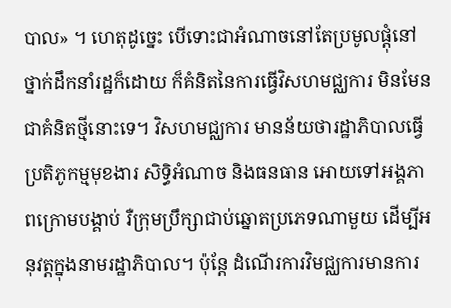បាល» ។ ហេតុដូច្នេះ បើទោះជាអំណាចនៅតែប្រមូលផ្តុំនៅថ្នាក់ដឹកនាំរដ្ឋក៏ដោយ ក៏គំនិតនៃការធ្វើវិសហមជ្ឈការ មិនមែនជាគំនិតថ្មីនោះទេ។ វិសហមជ្ឈការ មានន័យថារដ្ឋាភិបាលធ្វើប្រតិភូកម្មមុខងារ សិទ្ធិអំណាច និងធនធាន អោយទៅអង្គភាពក្រោមបង្គាប់ រឺក្រុមប្រឹក្សាជាប់ឆ្នោតប្រភេទណាមួយ ដើម្បីអនុវត្តក្នុងនាមរដ្ឋាភិបាល។ ប៉ុន្តែ ដំណើរការវិមជ្ឈការមានការ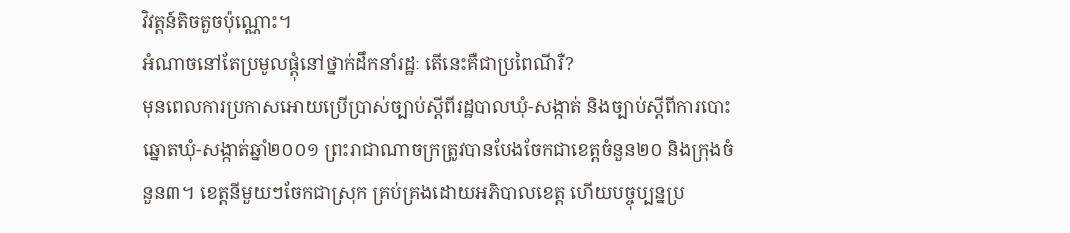វិវត្តន៍តិចតួចប៉ុណ្ណោះ។
អំណាចនៅតែប្រមូលផ្តុំនៅថ្នាក់ដឹកនាំរដ្ឋៈ តើនេះគឺជាប្រពៃណីរឺ?
មុនពេលការប្រកាសអោយប្រើប្រាស់ច្បាប់ស្តីពីរដ្ឋបាលឃុំ-សង្កាត់ និងច្បាប់ស្តីពីការបោះឆ្នោតឃុំ-សង្កាត់ឆ្នាំ២០០១ ព្រះរាជាណាចក្រត្រូវបានបែងចែកជាខេត្តចំនួន២០ និងក្រុងចំនួន៣។ ខេត្តនីមួយៗចែកជាស្រុក គ្រប់គ្រងដោយអភិបាលខេត្ត ហើយបច្ចុប្បន្នប្រ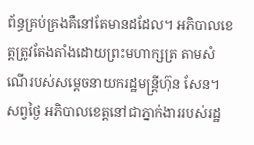ព័ន្ធគ្រប់គ្រងគឺនៅតែមានដដែល។ អភិបាលខេត្តត្រូវតែងតាំងដោយព្រះមហាក្សត្រ តាមសំណើរបស់សម្តេចនាយករដ្ឋមន្រ្តីហ៊ុន សែន។ សព្វថ្ងៃ អភិបាលខេត្តនៅជាភ្នាក់ងាររបស់រដ្ឋ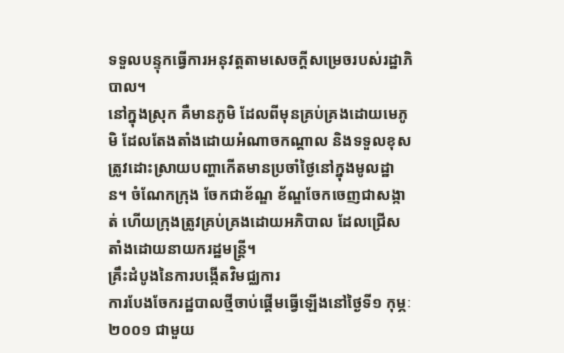ទទួលបន្ទុកធ្វើការអនុវត្តតាមសេចក្តីសម្រេចរបស់រដ្ឋាភិបាល។
នៅក្នុងស្រុក គឺមានភូមិ ដែលពីមុនគ្រប់គ្រងដោយមេភូមិ ដែលតែងតាំងដោយអំណាចកណ្តាល និងទទួលខុសត្រូវដោះស្រាយបញ្ហាកើតមានប្រចាំថ្ងៃនៅក្នុងមូលដ្ឋាន។ ចំណែកក្រុង ចែកជាខ័ណ្ឌ ខ័ណ្ឌចែកចេញជាសង្កាត់ ហើយក្រុងត្រូវគ្រប់គ្រងដោយអភិបាល ដែលជ្រើសតាំងដោយនាយករដ្ឋមន្រ្តី។
គ្រឹះដំបូងនៃការបង្កើតវិមជ្ឈការ
ការបែងចែករដ្ឋបាលថ្មីចាប់ផ្តើមធ្វើឡើងនៅថ្ងៃទី១ កុម្ភៈ ២០០១ ជាមួយ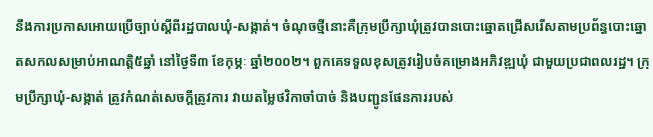នឹងការប្រកាសអោយប្រើច្បាប់ស្តីពីរដ្ឋបាលឃុំ-សង្កាត់។ ចំណុចថ្មីនោះគឺក្រុមប្រឹក្សាឃុំត្រូវបានបោះឆ្នោតជ្រើសរើសតាមប្រព័ន្ធបោះឆ្នោតសកលសម្រាប់អាណត្តិ៥ឆ្នាំ នៅថ្ងៃទី៣ ខែកុម្ភៈ ឆ្នាំ២០០២។ ពួកគេទទួលខុសត្រូវរៀបចំគម្រោងអភិវឌ្ឍឃុំ ជាមួយប្រជាពលរដ្ឋ។ ក្រុមប្រឹក្សាឃុំ-សង្កាត់ ត្រូវកំណត់សេចក្តីត្រូវការ វាយតម្លៃថវិកាចាំបាច់ និងបញ្ជូនផែនការរបស់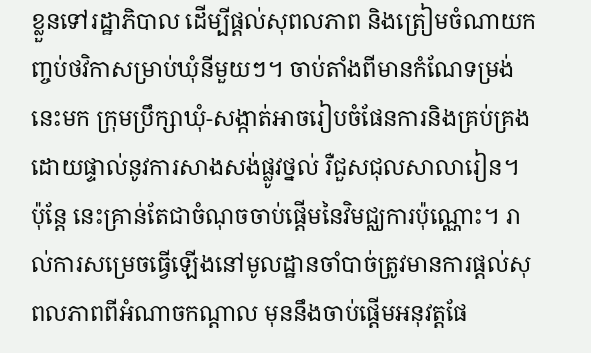ខ្លួនទៅរដ្ឋាភិបាល ដើម្បីផ្តល់សុពលភាព និងត្រៀមចំណាយកញ្ចប់ថវិកាសម្រាប់ឃុំនីមួយៗ។ ចាប់តាំងពីមានកំណែទម្រង់នេះមក ក្រុមប្រឹក្សាឃុំ-សង្កាត់អាចរៀបចំផែនការនិងគ្រប់គ្រងដោយផ្ទាល់នូវការសាងសង់ផ្លូវថ្នល់ រឺជួសជុលសាលារៀន។ ប៉ុន្តែ នេះគ្រាន់តែជាចំណុចចាប់ផ្តើមនៃវិមជ្ឈការប៉ុណ្ណោះ។ រាល់ការសម្រេចធ្វើឡើងនៅមូលដ្ឋានចាំបាច់ត្រូវមានការផ្តល់សុពលភាពពីអំណាចកណ្តាល មុននឹងចាប់ផ្តើមអនុវត្តផែ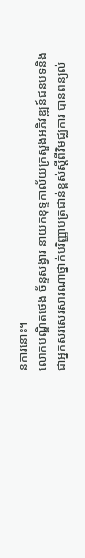នការនោះ។
លោកបណ្ឌិតថេង ច័ន្ទសង្វារ នាយកខុទ្ទកាល័យក្រសួងអភិវឌ្ឍន៍ជនបទនិងជាអ្នកសរសេរសារណាថ្នាក់បរិញ្ញាបត្រជាន់ខ្ពស់ស្តីពីវិមជ្ឈការ បានពន្យល់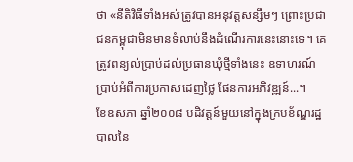ថា «នីតិវិធីទាំងអស់ត្រូវបានអនុវត្តសន្សឹមៗ ព្រោះប្រជាជនកម្ពុជាមិនមានទំលាប់នឹងដំណើរការនេះនោះទេ។ គេត្រូវពន្យល់ប្រាប់ដល់ប្រធានឃុំថ្មីទាំងនេះ ឧទាហរណ៍ ប្រាប់អំពីការប្រកាសដេញថ្លៃ ផែនការអភិវឌ្ឍន៍...។
ខែឧសភា ឆ្នាំ២០០៨ បដិវត្តន៍មួយនៅក្នុងក្របខ័ណ្ឌរដ្ឋបាលនៃ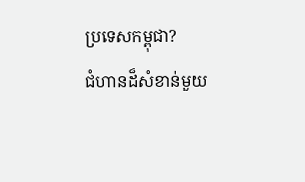ប្រទេសកម្ពុជា?
ជំហានដ៏សំខាន់មួយ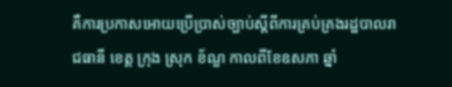គឺការប្រកាសអោយប្រើប្រាស់ច្បាប់ស្តីពីការគ្រប់គ្រងរដ្ឋបាលរាជធានី ខេត្ត ក្រុង ស្រុក ខ័ណ្ឌ កាលពីខែឧសភា ឆ្នាំ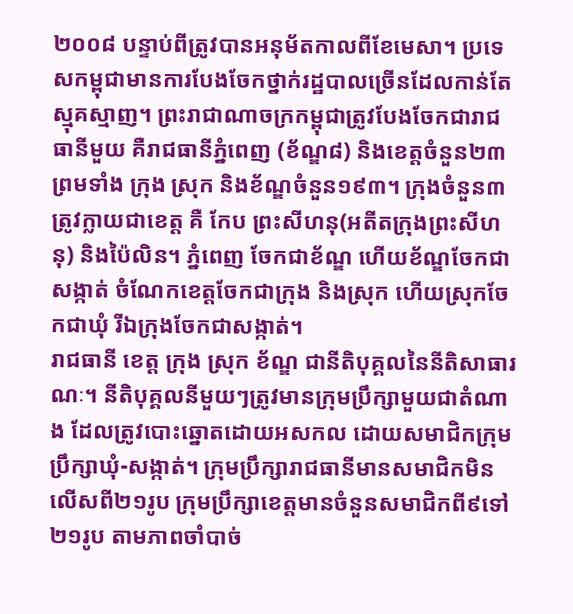២០០៨ បន្ទាប់ពីត្រូវបានអនុម័តកាលពីខែមេសា។ ប្រទេសកម្ពុជាមានការបែងចែកថ្នាក់រដ្ឋបាលច្រើនដែលកាន់តែស្មុគស្មាញ។ ព្រះរាជាណាចក្រកម្ពុជាត្រូវបែងចែកជារាជធានីមួយ គឺរាជធានីភ្នំពេញ (ខ័ណ្ឌ៨) និងខេត្តចំនួន២៣ ព្រមទាំង ក្រុង ស្រុក និងខ័ណ្ឌចំនួន១៩៣។ ក្រុងចំនួន៣ត្រូវក្លាយជាខេត្ត គឺ កែប ព្រះសីហនុ(អតីតក្រុងព្រះសីហនុ) និងប៉ៃលិន។ ភ្នំពេញ ចែកជាខ័ណ្ឌ ហើយខ័ណ្ឌចែកជាសង្កាត់ ចំណែកខេត្តចែកជាក្រុង និងស្រុក ហើយស្រុកចែកជាឃុំ រីឯក្រុងចែកជាសង្កាត់។
រាជធានី ខេត្ត ក្រុង ស្រុក ខ័ណ្ឌ ជានីតិបុគ្គលនៃនីតិសាធារណៈ។ នីតិបុគ្គលនីមួយៗត្រូវមានក្រុមប្រឹក្សាមួយជាតំណាង ដែលត្រូវបោះឆ្នោតដោយអសកល ដោយសមាជិកក្រុមប្រឹក្សាឃុំ-សង្កាត់។ ក្រុមប្រឹក្សារាជធានីមានសមាជិកមិនលើសពី២១រូប ក្រុមប្រឹក្សាខេត្តមានចំនួនសមាជិកពី៩ទៅ២១រូប តាមភាពចាំបាច់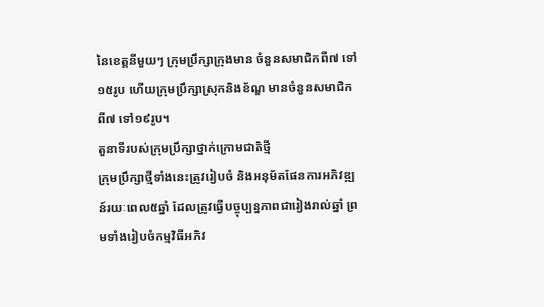នៃខេត្តនីមួយៗ ក្រុមប្រឹក្សាក្រុងមាន ចំនួនសមាជិកពី៧ ទៅ១៥រូប ហើយក្រុមប្រឹក្សាស្រុកនិងខ័ណ្ឌ មានចំនួនសមាជិកពី៧ ទៅ១៩រូប។
តួនាទីរបស់ក្រុមប្រឹក្សាថ្នាក់ក្រោមជាតិថ្មី
ក្រុមប្រឹក្សាថ្មីទាំងនេះត្រូវរៀបចំ និងអនុម័តផែនការអភិវឌ្ឍន៍រយៈពេល៥ឆ្នាំ ដែលត្រូវធ្វើបច្ចុប្បន្នភាពជារៀងរាល់ឆ្នាំ ព្រមទាំងរៀបចំកម្មវិធីអភិវ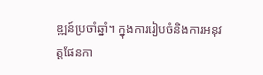ឌ្ឍន៍ប្រចាំឆ្នាំ។ ក្នុងការរៀបចំនិងការអនុវត្តផែនកា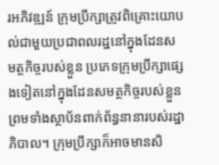រអភិវឌ្ឍន៍ ក្រុមប្រឹក្សាត្រូវពិគ្រោះយោបល់ជាមួយប្រជាពលរដ្ឋនៅក្នុងដែនសមត្ថកិច្ចរបស់ខ្លួន ប្រភេទក្រុមប្រឹក្សាផ្សេងទៀតនៅក្នុងដែនសមត្ថកិច្ចរបស់ខ្លួន ព្រមទាំងស្ថាប័នពាក់ព័ន្ធនានារបស់រដ្ឋាភិបាល។ ក្រុមប្រឹក្សាក៏អាចមានសិ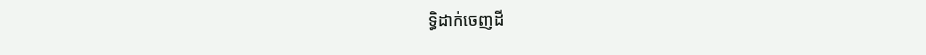ទ្ធិដាក់ចេញដី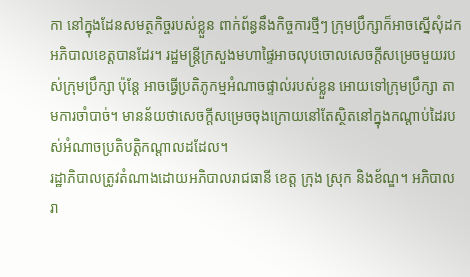កា នៅក្នុងដែនសមត្ថកិច្ចរបស់ខ្លួន ពាក់ព័ន្ធនឹងកិច្ចការថ្មីៗ ក្រុមប្រឹក្សាក៏អាចស្នើសុំដកអភិបាលខេត្តបានដែរ។ រដ្ឋមន្រ្តីក្រសួងមហាផ្ទៃអាចលុបចោលសេចក្តីសម្រេចមួយរបស់ក្រុមប្រឹក្សា ប៉ុន្តែ អាចធ្វើប្រតិភូកម្មអំណាចផ្ទាល់របស់ខ្លួន អោយទៅក្រុមប្រឹក្សា តាមការចាំបាច់។ មានន័យថាសេចក្តីសម្រេចចុងក្រោយនៅតែស្ថិតនៅក្នុងកណ្តាប់ដៃរបស់អំណាចប្រតិបត្តិកណ្តាលដដែល។
រដ្ឋាភិបាលត្រូវតំណាងដោយអភិបាលរាជធានី ខេត្ត ក្រុង ស្រុក និងខ័ណ្ឌ។ អភិបាលរា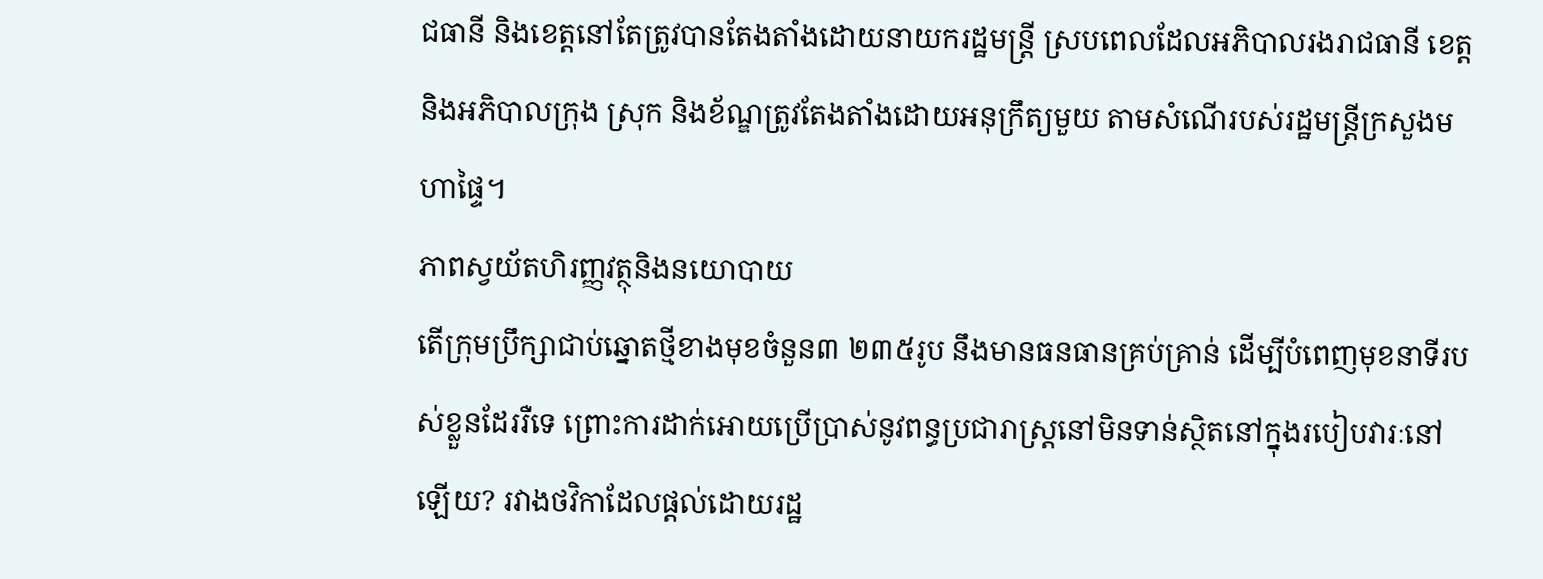ជធានី និងខេត្តនៅតែត្រូវបានតែងតាំងដោយនាយករដ្ឋមន្រ្តី ស្របពេលដែលអភិបាលរងរាជធានី ខេត្ត និងអភិបាលក្រុង ស្រុក និងខ័ណ្ឌត្រូវតែងតាំងដោយអនុក្រឹត្យមួយ តាមសំណើរបស់រដ្ឋមន្រ្តីក្រសួងមហាផ្ទៃ។
ភាពស្វយ័តហិរញ្ញវត្ថុនិងនយោបាយ
តើក្រុមប្រឹក្សាជាប់ឆ្នោតថ្មីខាងមុខចំនួន៣ ២៣៥រូប នឹងមានធនធានគ្រប់គ្រាន់ ដើម្បីបំពេញមុខនាទីរបស់ខ្លួនដែររឺទេ ព្រោះការដាក់អោយប្រើប្រាស់នូវពន្ធប្រជារាស្រ្តនៅមិនទាន់ស្ថិតនៅក្នុងរបៀបវារៈនៅឡើយ? រវាងថវិកាដែលផ្តល់ដោយរដ្ឋ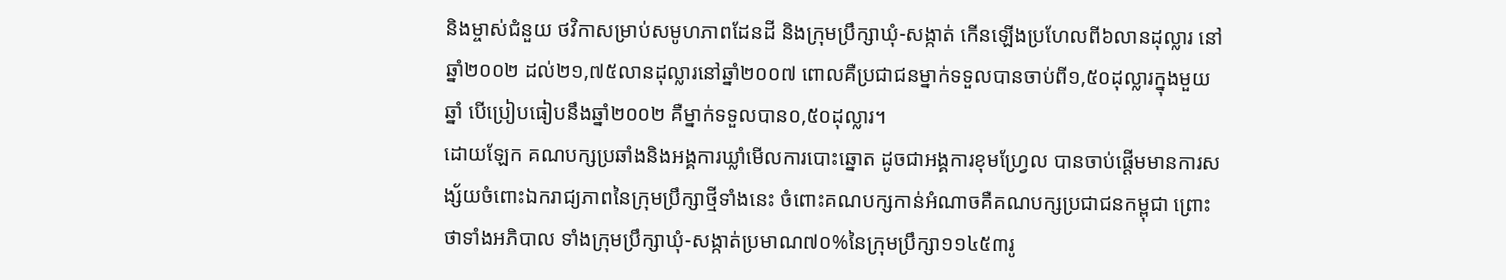និងម្ចាស់ជំនួយ ថវិកាសម្រាប់សមូហភាពដែនដី និងក្រុមប្រឹក្សាឃុំ-សង្កាត់ កើនឡើងប្រហែលពី៦លានដុល្លារ នៅឆ្នាំ២០០២ ដល់២១,៧៥លានដុល្លារនៅឆ្នាំ២០០៧ ពោលគឺប្រជាជនម្នាក់ទទួលបានចាប់ពី១,៥០ដុល្លារក្នុងមួយឆ្នាំ បើប្រៀបធៀបនឹងឆ្នាំ២០០២ គឺម្នាក់ទទួលបាន០,៥០ដុល្លារ។
ដោយឡែក គណបក្សប្រឆាំងនិងអង្គការឃ្លាំមើលការបោះឆ្នោត ដូចជាអង្គការខុមហ្វ្រែល បានចាប់ផ្តើមមានការសង្ស័យចំពោះឯករាជ្យភាពនៃក្រុមប្រឹក្សាថ្មីទាំងនេះ ចំពោះគណបក្សកាន់អំណាចគឺគណបក្សប្រជាជនកម្ពុជា ព្រោះថាទាំងអភិបាល ទាំងក្រុមប្រឹក្សាឃុំ-សង្កាត់ប្រមាណ៧០%នៃក្រុមប្រឹក្សា១១៤៥៣រូ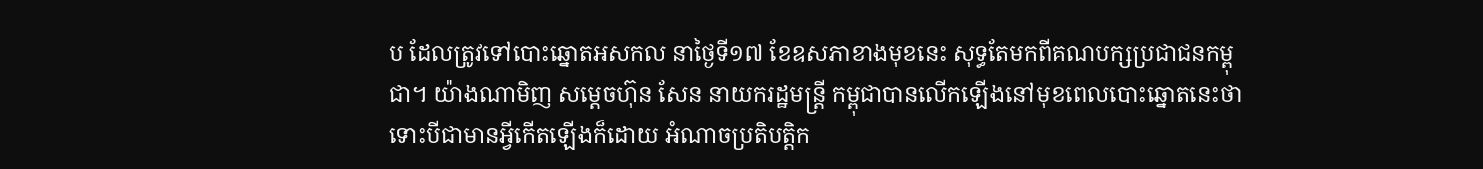ប ដែលត្រូវទៅបោះឆ្នោតអសកល នាថ្ងៃទី១៧ ខែឧសភាខាងមុខនេះ សុទ្ធតែមកពីគណបក្សប្រជាជនកម្ពុជា។ យ៉ាងណាមិញ សម្តេចហ៊ុន សែន នាយករដ្ឋមន្រ្តី កម្ពុជាបានលើកឡើងនៅមុខពេលបោះឆ្នោតនេះថាទោះបីជាមានអ្វីកើតឡើងក៏ដោយ អំណាចប្រតិបត្តិក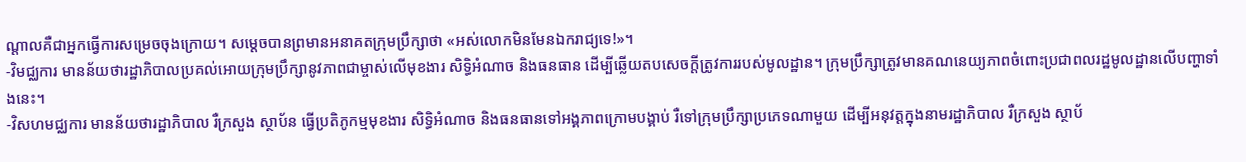ណ្តាលគឺជាអ្នកធ្វើការសម្រេចចុងក្រោយ។ សម្តេចបានព្រមានអនាគតក្រុមប្រឹក្សាថា «អស់លោកមិនមែនឯករាជ្យទេ!»។
-វិមជ្ឈការ មានន័យថារដ្ឋាភិបាលប្រគល់អោយក្រុមប្រឹក្សានូវភាពជាម្ចាស់លើមុខងារ សិទ្ធិអំណាច និងធនធាន ដើម្បីឆ្លើយតបសេចក្តីត្រូវការរបស់មូលដ្ឋាន។ ក្រុមប្រឹក្សាត្រូវមានគណនេយ្យភាពចំពោះប្រជាពលរដ្ឋមូលដ្ឋានលើបញ្ហាទាំងនេះ។
-វិសហមជ្ឈការ មានន័យថារដ្ឋាភិបាល រឺក្រសួង ស្ថាប័ន ធ្វើប្រតិភូកម្មមុខងារ សិទ្ធិអំណាច និងធនធានទៅអង្គភាពក្រោមបង្គាប់ រឺទៅក្រុមប្រឹក្សាប្រភេទណាមួយ ដើម្បីអនុវត្តក្នុងនាមរដ្ឋាភិបាល រឺក្រសួង ស្ថាប័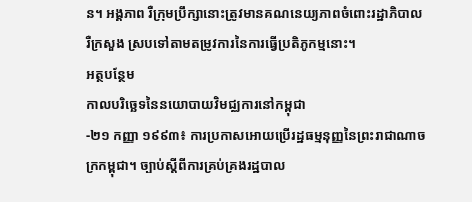ន។ អង្គភាព រឺក្រុមប្រឹក្សានោះត្រូវមានគណនេយ្យភាពចំពោះរដ្ឋាភិបាល រឺក្រសួង ស្របទៅតាមតម្រូវការនៃការធ្វើប្រតិភូកម្មនោះ។
អត្ថបន្ថែម
កាលបរិច្ឆេទនៃនយោបាយវិមជ្ឈការនៅកម្ពុជា
-២១ កញ្ញា ១៩៩៣៖ ការប្រកាសអោយប្រើរដ្ឋធម្មនុញ្ញនៃព្រះរាជាណាចក្រកម្ពុជា។ ច្បាប់ស្តីពីការគ្រប់គ្រងរដ្ឋបាល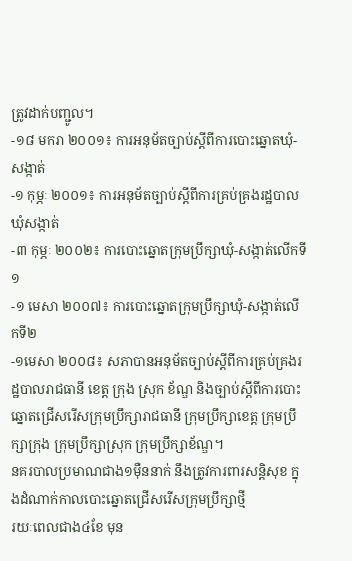ត្រូវដាក់បញ្ជូល។
-១៨ មករា ២០០១៖ ការអនុម័តច្បាប់ស្តីពីការបោះឆ្នោតឃុំ-សង្កាត់
-១ កុម្ភៈ ២០០១៖ ការអនុម័តច្បាប់ស្តីពីការគ្រប់គ្រងរដ្ឋបាលឃុំសង្កាត់
-៣ កុម្ភៈ ២០០២៖ ការបោះឆ្នោតក្រុមប្រឹក្សាឃុំ-សង្កាត់លើកទី១
-១ មេសា ២០០៧៖ ការបោះឆ្នោតក្រុមប្រឹក្សាឃុំ-សង្កាត់លើកទី២
-១មេសា ២០០៨៖ សភាបានអនុម័តច្បាប់ស្តីពីការគ្រប់គ្រងរដ្ឋបាលរាជធានី ខេត្ត ក្រុង ស្រុក ខ័ណ្ឌ និងច្បាប់ស្តីពីការបោះឆ្នោតជ្រើសរើសក្រុមប្រឹក្សារាជធានី ក្រុមប្រឹក្សាខេត្ត ក្រុមប្រឹក្សាក្រុង ក្រុមប្រឹក្សាស្រុក ក្រុមប្រឹក្សាខ័ណ្ឌ។
នគរបាលប្រមាណជាង១ម៉ឺននាក់ នឹងត្រូវការពារសន្តិសុខ ក្នុងដំណាក់កាលបោះឆ្នោតជ្រើសរើសក្រុមប្រឹក្សាថ្មី
រយៈពេលជាង៤ខែ មុន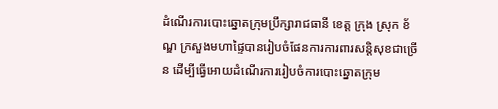ដំណើរការបោះឆ្នោតក្រុមប្រឹក្សារាជធានី ខេត្ត ក្រុង ស្រុក ខ័ណ្ឌ ក្រសួងមហាផ្ទៃបានរៀបចំផែនការការពារសន្តិសុខជាច្រើន ដើម្បីធ្វើអោយដំណើរការរៀបចំការបោះឆ្នោតក្រុម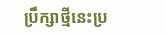ប្រឹក្សាថ្មីនេះប្រ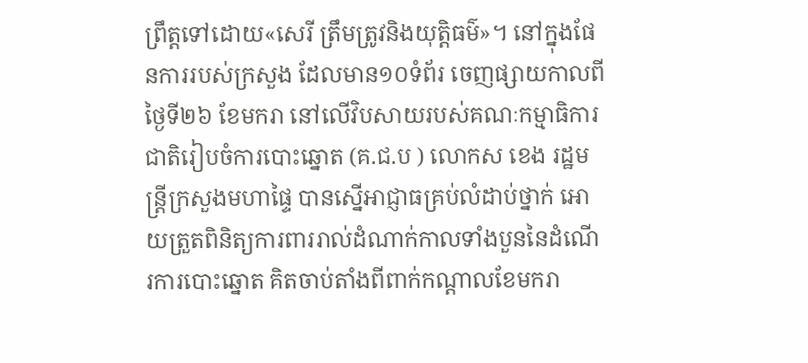ព្រឹត្តទៅដោយ«សេរី ត្រឹមត្រូវនិងយុត្តិធម៌»។ នៅក្នុងផែនការរបស់ក្រសួង ដែលមាន១០ទំព័រ ចេញផ្សាយកាលពីថ្ងៃទី២៦ ខែមករា នៅលើវិបសាយរបស់គណៈកម្មាធិការជាតិរៀបចំការបោះឆ្នោត (គ.ជ.ប ) លោកស ខេង រដ្ឋមន្រ្តីក្រសួងមហាផ្ទៃ បានស្នើអាជ្ញាធគ្រប់លំដាប់ថ្នាក់ អោយត្រួតពិនិត្យការពាររាល់ដំណាក់កាលទាំងបួននៃដំណើរការបោះឆ្នោត គិតចាប់តាំងពីពាក់កណ្តាលខែមករា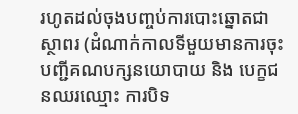រហូតដល់ចុងបញ្ចប់ការបោះឆ្នោតជាស្ថាពរ (ដំណាក់កាលទីមួយមានការចុះបញ្ជីគណបក្សនយោបាយ និង បេក្ខជនឈរឈ្មោះ ការបិទ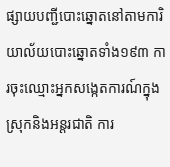ផ្សាយបញ្ជីបោះឆ្នោតនៅតាមការិយាល័យបោះឆ្នោតទាំង១៩៣ ការចុះឈ្មោះអ្នកសង្កេតការណ៍ក្នុងស្រុកនិងអន្តរជាតិ ការ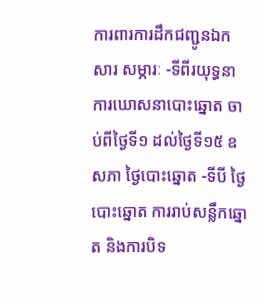ការពារការដឹកជញ្ជូនឯកសារ សម្ភារៈ -ទីពីរយុទ្ធនាការឃោសនាបោះឆ្នោត ចាប់ពីថ្ងៃទី១ ដល់ថ្ងៃទី១៥ ឧសភា ថ្ងៃបោះឆ្នោត -ទីបី ថ្ងៃបោះឆ្នោត ការរាប់សន្លឹកឆ្នោត និងការបិទ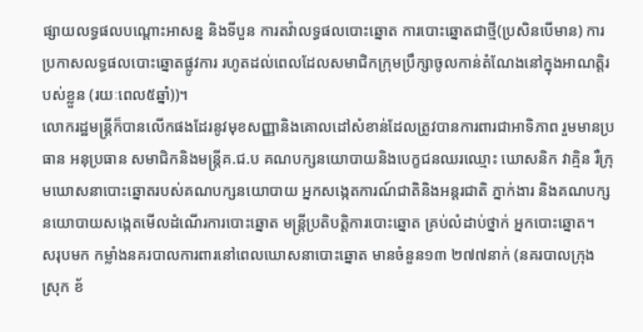ផ្សាយលទ្ធផលបណ្តោះអាសន្ន និងទីបួន ការតវ៉ាលទ្ធផលបោះឆ្នោត ការបោះឆ្នោតជាថ្មី(ប្រសិនបើមាន) ការប្រកាសលទ្ធផលបោះឆ្នោតផ្លូវការ រហូតដល់ពេលដែលសមាជិកក្រុមប្រឹក្សាចូលកាន់តំណែងនៅក្នុងអាណត្តិរបស់ខ្លួន (រយៈពេល៥ឆ្នាំ))។
លោករដ្ឋមន្រ្តីក៏បានលើកផងដែរនូវមុខសញ្ញានិងគោលដៅសំខាន់ដែលត្រូវបានការពារជាអាទិភាព រួមមានប្រធាន អនុប្រធាន សមាជិកនិងមន្រ្តីគ.ជ.ប គណបក្សនយោបាយនិងបេក្ខជនឈរឈ្មោះ ឃោសនិក វាគ្មិន រឺក្រុមឃោសនាបោះឆ្នោតរបស់គណបក្សនយោបាយ អ្នកសង្កេតការណ៍ជាតិនិងអន្តរជាតិ ភ្នាក់ងារ និងគណបក្សនយោបាយសង្កេតមើលដំណើរការបោះឆ្នោត មន្រ្តីប្រតិបត្តិការបោះឆ្នោត គ្រប់លំដាប់ថ្នាក់ អ្នកបោះឆ្នោត។
សរុបមក កម្លាំងនគរបាលការពារនៅពេលឃោសនាបោះឆ្នោត មានចំនួន១៣ ២៧៧នាក់ (នគរបាលក្រុង ស្រុក ខ័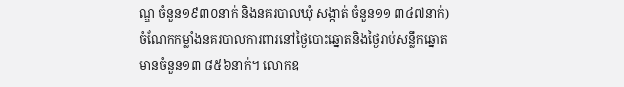ណ្ឌ ចំនួន១៩៣០នាក់ និងនគរបាលឃុំ សង្កាត់ ចំនួន១១ ៣៤៧នាក់) ចំណែកកម្លាំងនគរបាលការពារនៅថ្ងៃបោះឆ្នោតនិងថ្ងៃរាប់សន្លឹកឆ្នោតមានចំនួន១៣ ៨៥៦នាក់។ លោកឧ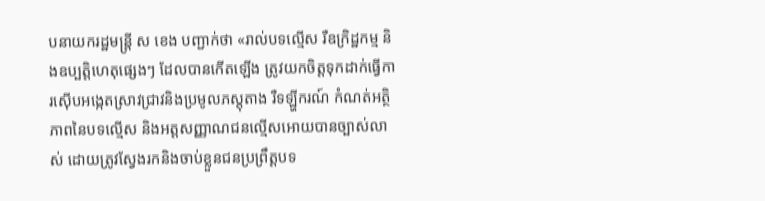បនាយករដ្ឋមន្រ្តី ស ខេង បញ្ជាក់ថា «រាល់បទល្មើស រឺឧក្រិដ្ឋកម្ម និងឧប្បតិ្តហេតុផ្សេងៗ ដែលបានកើតឡើង ត្រូវយកចិត្តទុកដាក់ធ្វើការស៊ើបអង្កេតស្រាវជ្រាវនិងប្រមូលភស្តុតាង រឺទឡ្ហីករណ៍ កំណត់អត្ថិភាពនៃបទល្មើស និងអត្តសញ្ញាណជនល្មើសអោយបានច្បាស់លាស់ ដោយត្រូវស្វែងរកនិងចាប់ខ្លួនជនប្រព្រឹត្តបទ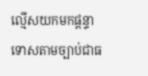ល្មើសយកមកផ្តន្ទាទោសតាមច្បាប់ជាធ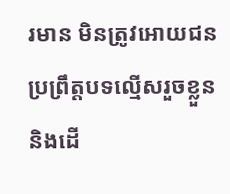រមាន មិនត្រូវអោយជនប្រព្រឹត្តបទល្មើសរួចខ្លួន និងដើ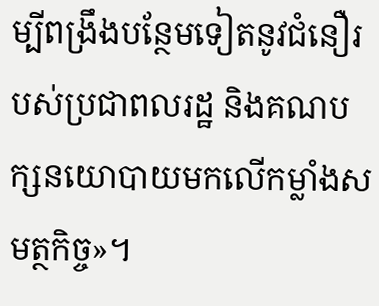ម្បីពង្រឹងបន្ថែមទៀតនូវជំនឿរបស់ប្រជាពលរដ្ឋ និងគណបក្សនយោបាយមកលើកម្លាំងសមត្ថកិច្ច»។